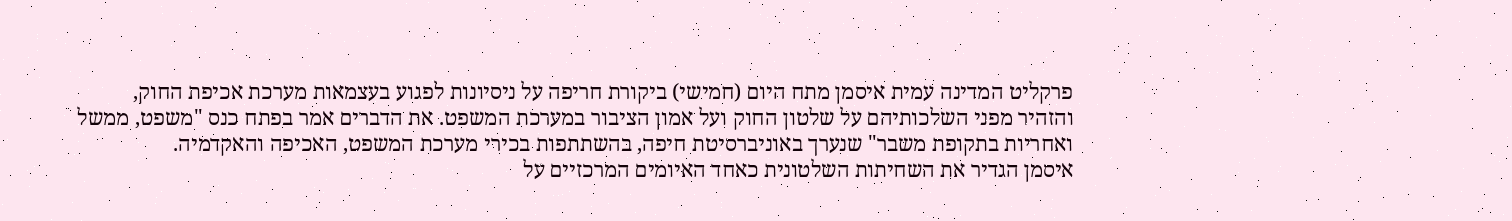פרקליט המדינה עמית איסמן מתח היום (חמישי) ביקורת חריפה על ניסיונות לפגוע בעצמאות מערכת אכיפת החוק, והזהיר מפני השלכותיהם על שלטון החוק ועל אמון הציבור במערכת המשפט. את הדברים אמר בפתח כנס "משפט, ממשל ואחריות בתקופת משבר" שנערך באוניברסיטת חיפה, בהשתתפות בכירי מערכת המשפט, האכיפה והאקדמיה.
איסמן הגדיר את השחיתות השלטונית כאחד האיומים המרכזיים על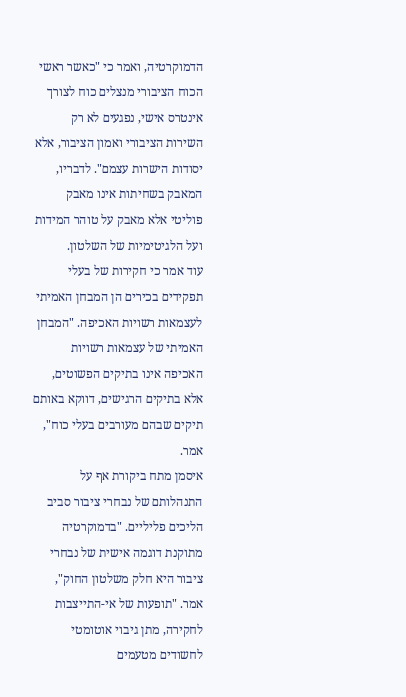הדמוקרטיה, ואמר כי "כאשר ראשי הכוח הציבורי מנצלים כוח לצורך אינטרס אישי, נפגעים לא רק השירות הציבורי ואמון הציבור, אלא יסודות הישרות עצמם". לדבריו, המאבק בשחיתות אינו מאבק פוליטי אלא מאבק על טוהר המידות ועל הלגיטימיות של השלטון.
עוד אמר כי חקירות של בעלי תפקידים בכירים הן המבחן האמיתי לעצמאות רשויות האכיפה. "המבחן האמיתי של עצמאות רשויות האכיפה אינו בתיקים הפשוטים, אלא בתיקים הרגישים, דווקא באותם תיקים שבהם מעורבים בעלי כוח", אמר.
איסמן מתח ביקורת אף על התנהלותם של נבחרי ציבור סביב הליכים פליליים. "בדמוקרטיה מתוקנת דוגמה אישית של נבחרי ציבור היא חלק משלטון החוק", אמר. "תופעות של אי-התייצבות לחקירה, מתן גיבוי אוטומטי לחשודים מטעמים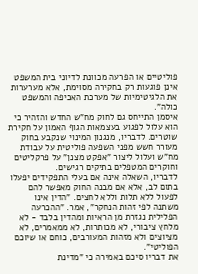פוליטיים או הפרעה מכוונת לדיוני בית המשפט אינן פוגעות רק בחקירה מסוימת, אלא מערערות את הלגיטימיות של מערכת האכיפה והמשפט כולה".
איסמן התייחס גם לחוק מח"ש החדש והזהיר כי הוא עלול לפגוע בעצמאות הגוף האמון על חקירת שוטרים. לדבריו, מנגנון המינוי שנקבע בחוק מעורר חשש מפני השפעה פוליטית על עבודת מח"ש ועלול ליצור "אפקט מצנן" על פרקליטים וחוקרים המטפלים בתיקים רגישים.
לדבריו, השאלה אינה אם בעלי התפקידים יפעלו בתום לב, אלא אם מבנה החוק מאפשר להם לפעול ללא תלות וללא לחצים. "הדין אינו משתנה לפי זהות הנחקר", אמר. "ההכרעה הפלילית נגזרת מן הראיות ומהדין בלבד - לא מלחץ ציבורי, לא מכותרות, לא ממאמרים, לא מציוצים ולא מזהות המעורבים, כוחם או שיוכם הפוליטי".
את דבריו סיכם באמירה כי "מדינת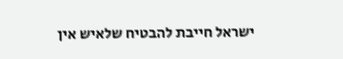ישראל חייבת להבטיח שלאיש אין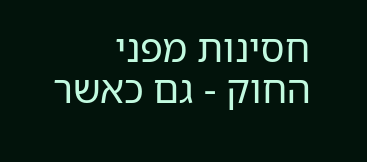חסינות מפני החוק - גם כאשר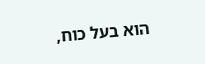הוא בעל כוח,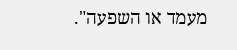מעמד או השפעה".